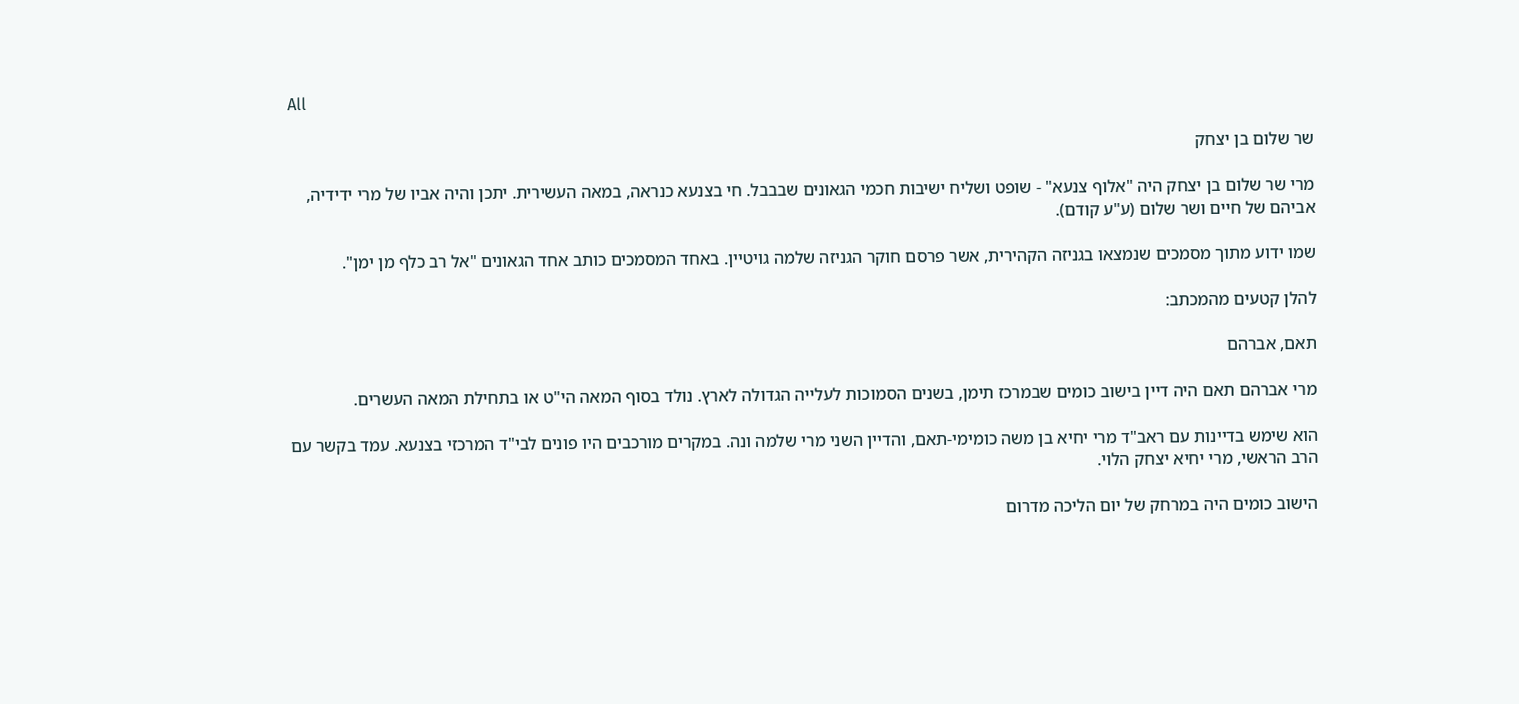All

שר שלום בן יצחק

מרי שר שלום בן יצחק היה "אלוף צנעא" - שופט ושליח ישיבות חכמי הגאונים שבבבל. חי בצנעא כנראה, במאה העשירית. יתכן והיה אביו של מרי ידידיה, אביהם של חיים ושר שלום (ע"ע קודם).

שמו ידוע מתוך מסמכים שנמצאו בגניזה הקהירית, אשר פרסם חוקר הגניזה שלמה גויטיין. באחד המסמכים כותב אחד הגאונים "אל רב כלף מן ימן".

להלן קטעים מהמכתב:

תאם, אברהם

מרי אברהם תאם היה דיין בישוב כומים שבמרכז תימן, בשנים הסמוכות לעלייה הגדולה לארץ. נולד בסוף המאה הי"ט או בתחילת המאה העשרים.

הוא שימש בדיינות עם ראב"ד מרי יחיא בן משה כומימי-תאם, והדיין השני מרי שלמה ונה. במקרים מורכבים היו פונים לבי"ד המרכזי בצנעא. עמד בקשר עם הרב הראשי, מרי יחיא יצחק הלוי.

הישוב כומים היה במרחק של יום הליכה מדרום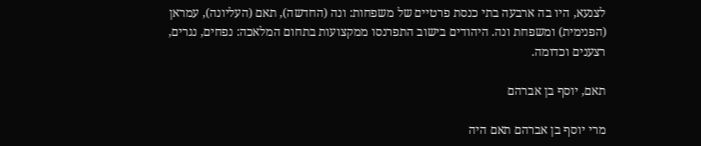לצנעא, היו בה ארבעה בתי כנסת פרטיים של משפחות: ונה (החדשה), תאם (העליונה), עמראן (הפנימית) ומשפחת ונה. היהודים בישוב התפרנסו ממקצועות בתחום המלאכה: נפחים, נגרים, רצענים וכדומה.

תאם, יוסף בן אברהם

מרי יוסף בן אברהם תאם היה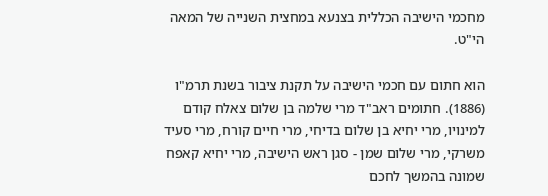מחכמי הישיבה הכללית בצנעא במחצית השנייה של המאה הי"ט.

הוא חתום עם חכמי הישיבה על תקנת ציבור בשנת תרמ"ו (1886). חתומים ראב"ד מרי שלמה בן שלום צאלח קודם למינויו, מרי יחיא בן שלום בדיחי, מרי חיים קורח, מרי סעיד משרקי, מרי שלום שמן - סגן ראש הישיבה, מרי יחיא קאפח שמונה בהמשך לחכם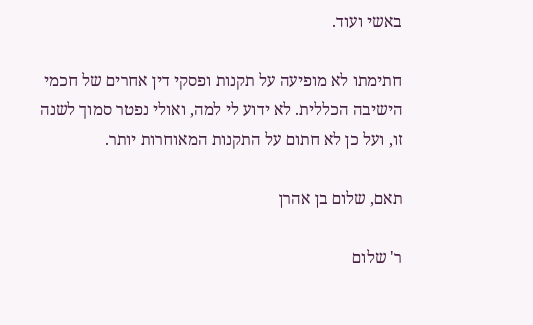באשי ועוד.

חתימתו לא מופיעה על תקנות ופסקי דין אחרים של חכמי הישיבה הכללית. לא ידוע לי למה, ואולי נפטר סמוך לשנה זו, ועל כן לא חתום על התקנות המאוחרות יותר.

תאם, שלום בן אהרן

ר' שלום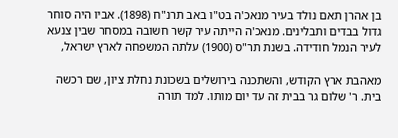בן אהרן תאם נולד בעיר מנאכ'ה בט"ו באב תרנ"ח (1898). אביו היה סוחר גדול בבדים ותבלינים. מנאכ'ה הייתה עיר קשר חשובה במסחר שבין צנעא לעיר הנמל חודידה. בשנת תר"ס (1900) עלתה המשפחה לארץ ישראל,

מאהבת ארץ הקודש, והשתכנה בירושלים בשכונת נחלת ציון, שם רכשה בית. ר' שלום גר בבית זה עד יום מותו. למד תורה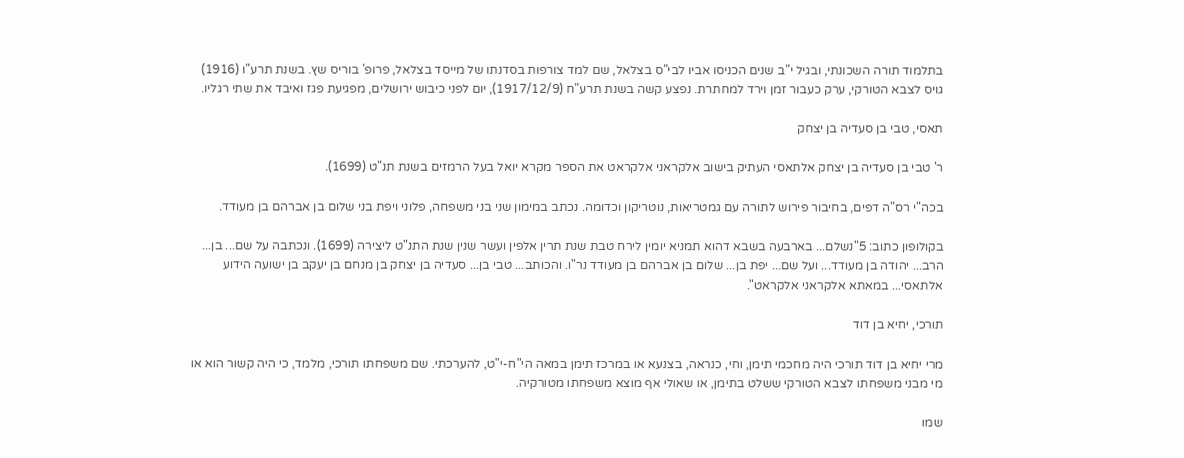בתלמוד תורה השכונתי, ובגיל י"ב שנים הכניסו אביו לבי"ס בצלאל, שם למד צורפות בסדנתו של מייסד בצלאל, פרופ' בוריס שץ. בשנת תרע"ו (1916) גויס לצבא הטורקי, ערק כעבור זמן וירד למחתרת. נפצע קשה בשנת תרע"ח (1917/12/9), יום לפני כיבוש ירושלים, מפגיעת פגז ואיבד את שתי רגליו.

תאסי, טבי בן סעדיה בן יצחק

ר' טבי בן סעדיה בן יצחק אלתאסי העתיק בישוב אלקראני אלקראט את הספר מקרא יואל בעל הרמזים בשנת תנ"ט (1699).

בכה"י רס"ה דפים, בחיבור פירוש לתורה עם גמטריאות, נוטריקון וכדומה. נכתב במימון שני בני משפחה, פלוני ויפת בני שלום בן אברהם בן מעודד.

בקולופון כתוב: 5"נשלם... בארבעה בשבא דהוא תמניא יומין לירח טבת שנת תרין אלפין ועשר שנין שנת התנ"ט ליצירה (1699). ונכתבה על שם... בן... הרב... יהודה בן מעודד... ועל שם... יפת בן... שלום בן אברהם בן מעודד נר"ו. והכותב... טבי בן... סעדיה בן יצחק בן מנחם בן יעקב בן ישועה הידוע אלתאסי... במאתא אלקראני אלקראט".

תורכי, יחיא בן דוד

מרי יחיא בן דוד תורכי היה מחכמי תימן, וחי, כנראה, בצנעא או במרכז תימן במאה הי"ח-י"ט, להערכתי. שם משפחתו תורכי, מלמד, כי היה קשור הוא או מי מבני משפחתו לצבא הטורקי ששלט בתימן, או שאולי אף מוצא משפחתו מטורקיה.

שמו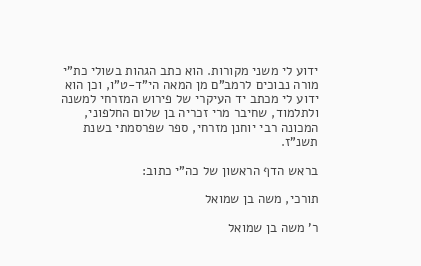ידוע לי משני מקורות. הוא כתב הגהות בשולי כת"י מורה נבוכים לרמב"ם מן המאה הי"ד-ט"ו, וכן הוא ידוע לי מכתב יד העיקרי של פירוש המזרחי למשנה ולתלמוד, שחיבר מרי זכריה בן שלום החלפוני, המכונה רבי יוחנן מזרחי, ספר שפרסמתי בשנת תשנ"ז.

בראש הדף הראשון של כה"י כתוב:

תורכי, משה בן שמואל

ר' משה בן שמואל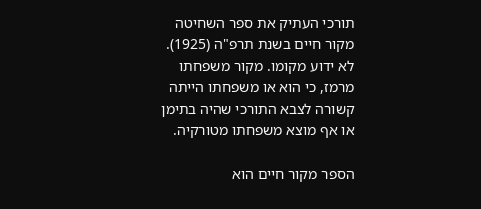תורכי העתיק את ספר השחיטה מקור חיים בשנת תרפ"ה (1925). לא ידוע מקומו. מקור משפחתו מרמז, כי הוא או משפחתו הייתה קשורה לצבא התורכי שהיה בתימן או אף מוצא משפחתו מטורקיה.

הספר מקור חיים הוא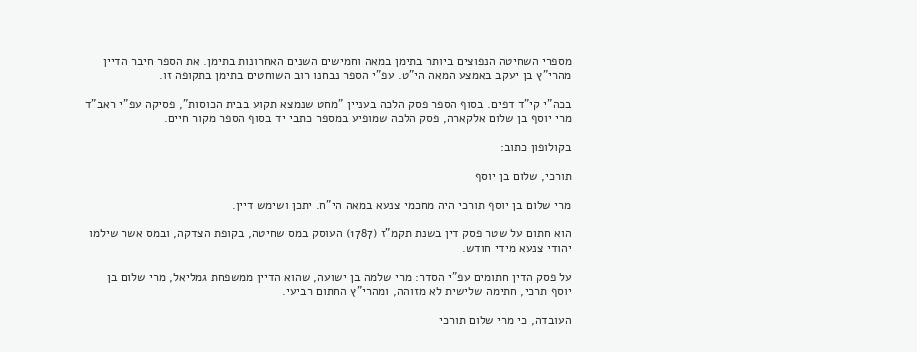מספרי השחיטה הנפוצים ביותר בתימן במאה וחמישים השנים האחרונות בתימן. את הספר חיבר הדיין מהרי"ץ בן יעקב באמצע המאה הי"ט. עפ"י הספר נבחנו רוב השוחטים בתימן בתקופה זו.

בכה"י קי"ד דפים. בסוף הספר פסק הלכה בעניין "מחט שנמצא תקוע בבית הכוסות", פסיקה עפ"י ראב"ד מרי יוסף בן שלום אלקארה, פסק הלכה שמופיע במספר כתבי יד בסוף הספר מקור חיים.

בקולופון כתוב:

תורכי, שלום בן יוסף

מרי שלום בן יוסף תורכי היה מחכמי צנעא במאה הי"ח. יתכן ושימש דיין.

הוא חתום על שטר פסק דין בשנת תקמ"ז (1787) העוסק במס שחיטה, בקופת הצדקה, ובמס אשר שילמו יהודי צנעא מידי חודש.

על פסק הדין חתומים עפ"י הסדר: מרי שלמה בן ישועה, שהוא הדיין ממשפחת גמליאל, מרי שלום בן יוסף תרכי, חתימה שלישית לא מזוהה, ומהרי"ץ החתום רביעי.

העובדה, כי מרי שלום תורכי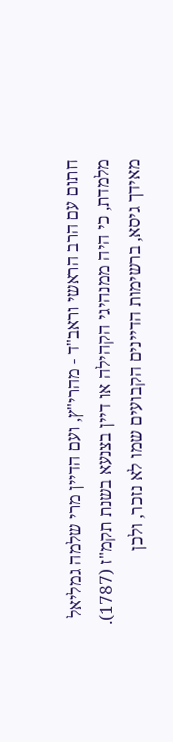חתום עם הרב הראשי וראב"ד - מהרי"ץ, ועם הדיין מרי שלמה גמליאל מלמדת, כי היה ממנהיגי הקהילה או דיין בצנעא בשנת תקמ"ז (1787). מאידך גיסא, ברשימות הדיינים הקבועים שמו לא נזכר, ולכן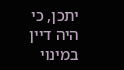יתכן, כי היה דיין במינוי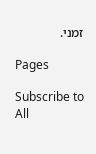זמני.

Pages

Subscribe to All